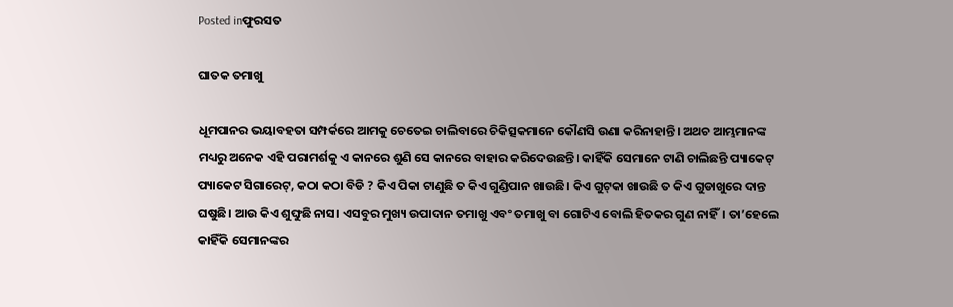Posted inଫୁରସତ

ଘାତକ ତମାଖୁ

ଧୂମପାନର ଭୟାବହତା ସମ୍ପର୍କରେ ଆମକୁ ଚେତେଇ ଚାଲିବାରେ ଚିକିତ୍ସକମାନେ କୌଣସି ଉଣା କରିନାହାନ୍ତି। ଅଥଚ ଆମ୍ଭମାନଙ୍କ ମଧ୍ୟରୁ ଅନେକ ଏହି ପରାମର୍ଶକୁ ଏ କାନରେ ଶୁଣି ସେ କାନରେ ବାହାର କରିଦେଉଛନ୍ତି। କାହିଁକି ସେମାନେ ଟାଣି ଚାଲିଛନ୍ତି ପ୍ୟାକେଟ୍‌ ପ୍ୟାକେଟ ସିଗାରେଟ୍‌, କଠା କଠା ବିଡି ? କିଏ ପିକା ଟାଣୁଛି ତ କିଏ ଗୁଣ୍ଡିପାନ ଖାଉଛି। କିଏ ଗୁଟ୍‌କା ଖାଉଛି ତ କିଏ ଗୁଡାଖୁରେ ଦାନ୍ତ ଘଷୁଛି। ଆଉ କିଏ ଶୁଙ୍ଘୁଛି ନାସ। ଏସବୁର ମୁଖ୍ୟ ଉପାଦାନ ତମାଖୁ ଏବଂ ତମାଖୁ ବା ଗୋଟିଏ ବୋଲି ହିତକର ଗୁଣ ନାହିଁ। ତା’ହେଲେ କାହିଁକି ସେମାନଙ୍କର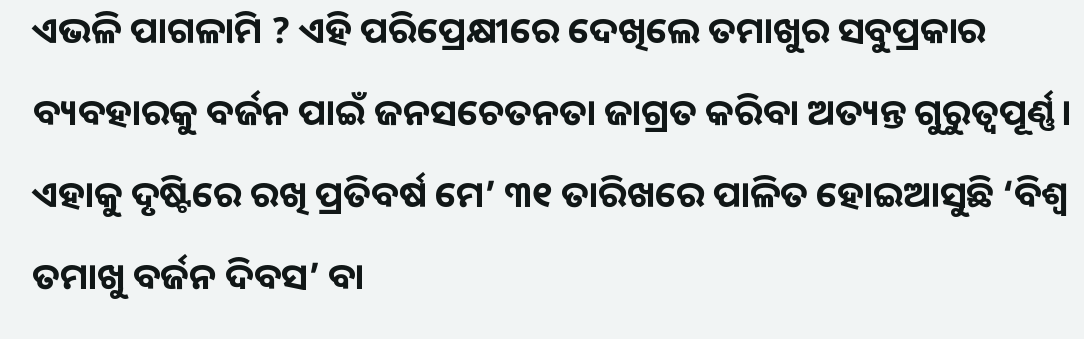ଏଭଳି ପାଗଳାମି ? ଏହି ପରିପ୍ରେକ୍ଷୀରେ ଦେଖିଲେ ତମାଖୁର ସବୁପ୍ରକାର ବ୍ୟବହାରକୁ ବର୍ଜନ ପାଇଁ ଜନସଚେତନତା ଜାଗ୍ରତ କରିବା ଅତ୍ୟନ୍ତ ଗୁରୁତ୍ୱପୂର୍ଣ୍ଣ। ଏହାକୁ ଦୃଷ୍ଟିରେ ରଖି ପ୍ରତିବର୍ଷ ମେ’ ୩୧ ତାରିଖରେ ପାଳିତ ହୋଇଆସୁଛି ‘ବିଶ୍ୱ ତମାଖୁ ବର୍ଜନ ଦିବସ’ ବା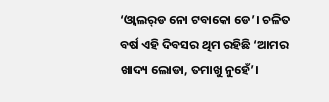‘ଓ୍ବାଲର୍‌ଡ ନୋ ଟବାକୋ ଡେ’। ଚଳିତ ବର୍ଷ ଏହି ଦିବସର ଥିମ ରହିଛି ‘ଆମର ଖାଦ୍ୟ ଲୋଡା, ତମାଖୁ ନୁହେଁ’।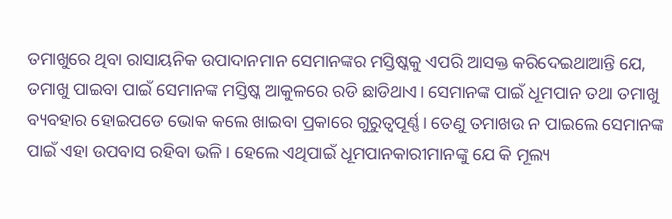ତମାଖୁରେ ଥିବା ରାସାୟନିକ ଉପାଦାନମାନ ସେମାନଙ୍କର ମସ୍ତିଷ୍କକୁ ଏପରି ଆସକ୍ତ କରିଦେଇଥାଆନ୍ତି ଯେ, ତମାଖୁ ପାଇବା ପାଇଁ ସେମାନଙ୍କ ମସ୍ତିଷ୍କ ଆକୁଳରେ ରଡି ଛାଡିଥାଏ। ସେମାନଙ୍କ ପାଇଁ ଧୂମପାନ ତଥା ତମାଖୁ ବ୍ୟବହାର ହୋଇପଡେ ଭୋକ କଲେ ଖାଇବା ପ୍ରକାରେ ଗୁରୁତ୍ୱପୂର୍ଣ୍ଣ। ତେଣୁ ତମାଖଉ ନ ପାଇଲେ ସେମାନଙ୍କ ପାଇଁ ଏହା ଉପବାସ ରହିବା ଭଳି। ହେଲେ ଏଥିପାଇଁ ଧୂମପାନକାରୀମାନଙ୍କୁ ଯେ କି ମୂଲ୍ୟ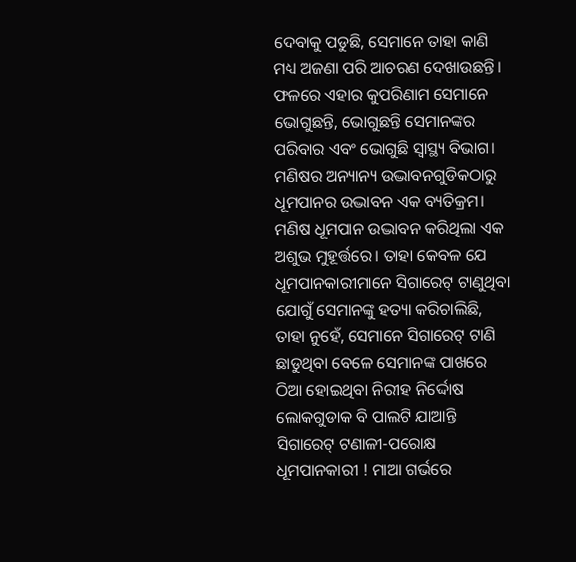ଦେବାକୁ ପଡୁଛି, ସେମାନେ ତାହା କାଣି ମଧ୍ୟ ଅଜଣା ପରି ଆଚରଣ ଦେଖାଉଛନ୍ତି। ଫଳରେ ଏହାର କୁପରିଣାମ ସେମାନେ ଭୋଗୁଛନ୍ତି, ଭୋଗୁଛନ୍ତି ସେମାନଙ୍କର ପରିବାର ଏବଂ ଭୋଗୁଛି ସ୍ବାସ୍ଥ୍ୟ ବିଭାଗ।
ମଣିଷର ଅନ୍ୟାନ୍ୟ ଉଦ୍ଭାବନଗୁଡିକଠାରୁ ଧୂମପାନର ଉଦ୍ଭାବନ ଏକ ବ୍ୟତିକ୍ରମ। ମଣିଷ ଧୂମପାନ ଉଦ୍ଭାବନ କରିଥିଲା ଏକ ଅଶୁଭ ମୁହୂର୍ତ୍ତରେ। ତାହା କେବଳ ଯେ ଧୂମପାନକାରୀମାନେ ସିଗାରେଟ୍‌ ଟାଣୁଥିବା ଯୋଗୁଁ ସେମାନଙ୍କୁ ହତ୍ୟା କରିଚାଲିଛି, ତାହା ନୁହେଁ, ସେମାନେ ସିଗାରେଟ୍‌ ଟାଣି ଛାଡୁଥିବା ବେଳେ ସେମାନଙ୍କ ପାଖରେ ଠିଆ ହୋଇଥିବା ନିରୀହ ନିର୍ଦ୍ଦୋଷ ଲୋକଗୁଡାକ ବି ପାଲଟି ଯାଆନ୍ତି ସିଗାରେଟ୍‌ ଟଣାଳୀ-ପରୋକ୍ଷ ଧୂମପାନକାରୀ ! ମାଆ ଗର୍ଭରେ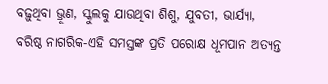ବଢ଼ୁଥିବା ଭ୍ରୂଣ, ସ୍କୁଲକୁ ଯାଉଥିବା ଶିଶୁ, ଯୁବତୀ, ଭାର୍ଯ୍ୟା, ବରିଷ୍ଠ ନାଗରିକ-ଏହି ସମସ୍ତଙ୍କ ପ୍ରତି ପରୋକ୍ଷ ଧୂମପାନ ଅତ୍ୟନ୍ତ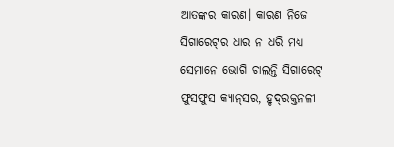ଆତଙ୍କର କାରଣ। କାରଣ ନିଜେ ସିଗାରେଟ୍‌ର ଧାର ନ ଧରି ମଧ୍ୟ ସେମାନେ ଭୋଗି ଚାଲନ୍ତି ସିଗାରେଟ୍‌ ଫୁସଫୁସ କ୍ୟାନ୍‌ସର, ହୃଦ୍‌ରକ୍ତନଳୀ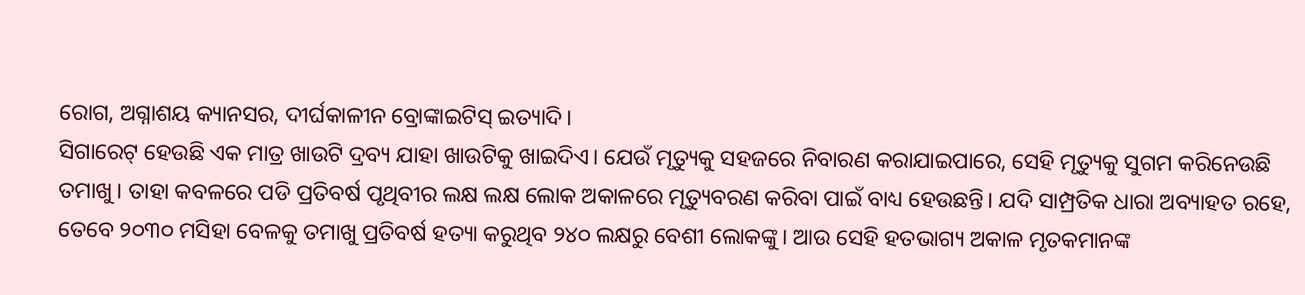ରୋଗ, ଅଗ୍ନାଶୟ କ୍ୟାନସର, ଦୀର୍ଘକାଳୀନ ବ୍ରୋଙ୍କାଇଟିସ୍‌ ଇତ୍ୟାଦି।
ସିଗାରେଟ୍‌ ହେଉଛି ଏକ ମାତ୍ର ଖାଉଟି ଦ୍ରବ୍ୟ ଯାହା ଖାଉଟିକୁ ଖାଇଦିଏ। ଯେଉଁ ମୃତ୍ୟୁକୁ ସହଜରେ ନିବାରଣ କରାଯାଇପାରେ, ସେହି ମୃତ୍ୟୁକୁ ସୁଗମ କରିନେଉଛି ତମାଖୁ। ତାହା କବଳରେ ପଡି ପ୍ରତିବର୍ଷ ପୃଥିବୀର ଲକ୍ଷ ଲକ୍ଷ ଲୋକ ଅକାଳରେ ମୃତ୍ୟୁବରଣ କରିବା ପାଇଁ ବାଧ୍ୟ ହେଉଛନ୍ତି। ଯଦି ସାମ୍ପ୍ରତିକ ଧାରା ଅବ୍ୟାହତ ରହେ, ତେବେ ୨୦୩୦ ମସିହା ବେଳକୁ ତମାଖୁ ପ୍ରତିବର୍ଷ ହତ୍ୟା କରୁଥିବ ୨୪୦ ଲକ୍ଷରୁ ବେଶୀ ଲୋକଙ୍କୁ। ଆଉ ସେହି ହତଭାଗ୍ୟ ଅକାଳ ମୃତକମାନଙ୍କ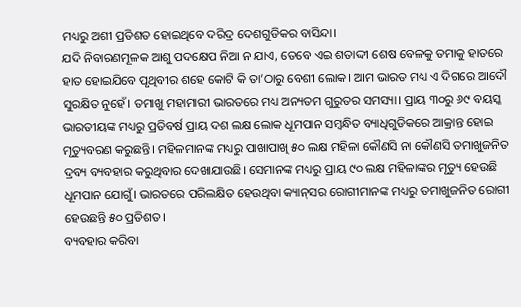ମଧ୍ୟରୁ ଅଶୀ ପ୍ରତିଶତ ହୋଇଥିବେ ଦରିଦ୍ର ଦେଶଗୁଡିକର ବାସିନ୍ଦା।
ଯଦି ନିବାରଣମୂଳକ ଆଶୁ ପଦକ୍ଷେପ ନିଆ ନ ଯାଏ, ତେବେ ଏଇ ଶତାଦ୍ଦୀ ଶେଷ ବେଳକୁ ତମାକୁ ହାତରେ ହାତ ହୋଇଯିବେ ପୃଥିବୀର ଶହେ କୋଟି କି ତା’ଠାରୁ ବେଶୀ ଲୋକ। ଆମ ଭାରତ ମଧ୍ୟ ଏ ଦିଗରେ ଆଦୌ ସୁରକ୍ଷିତ ନୁହେଁ। ତମାଖୁ ମହାମାରୀ ଭାରତରେ ମଧ୍ୟ ଅନ୍ୟତମ ଗୁରୁତର ସମସ୍ୟା। ପ୍ରାୟ ୩୦ରୁ ୬୯ ବୟସ୍କ ଭାରତୀୟଙ୍କ ମଧ୍ୟରୁ ପ୍ରତିବର୍ଷ ପ୍ରାୟ ଦଶ ଲକ୍ଷ ଲୋକ ଧୂମପାନ ସମ୍ବନ୍ଧିତ ବ୍ୟାଧିଗୁଡିକରେ ଆକ୍ରାନ୍ତ ହୋଇ ମୃତ୍ୟୁବରଣ କରୁଛନ୍ତି। ମହିଳମାନଙ୍କ ମଧ୍ୟରୁ ପାଖାପାଖି ୫୦ ଲକ୍ଷ ମହିଳା କୌଣସି ନା କୌଣସି ତମାଖୁଜନିତ ଦ୍ରବ୍ୟ ବ୍ୟବହାର କରୁଥିବାର ଦେଖାଯାଉଛି। ସେମାନଙ୍କ ମଧ୍ୟରୁ ପ୍ରାୟ ୯୦ ଲକ୍ଷ ମହିଳାଙ୍କର ମୃତ୍ୟୁ ହେଉଛି ଧୂମପାନ ଯୋଗୁଁ। ଭାରତରେ ପରିଲକ୍ଷିତ ହେଉଥିବା କ୍ୟାନ୍‌ସର ରୋଗୀମାନଙ୍କ ମଧ୍ୟରୁ ତମାଖୁଜନିତ ରୋଗୀ ହେଉଛନ୍ତି ୫୦ ପ୍ରତିଶତ।
ବ୍ୟବହାର କରିବା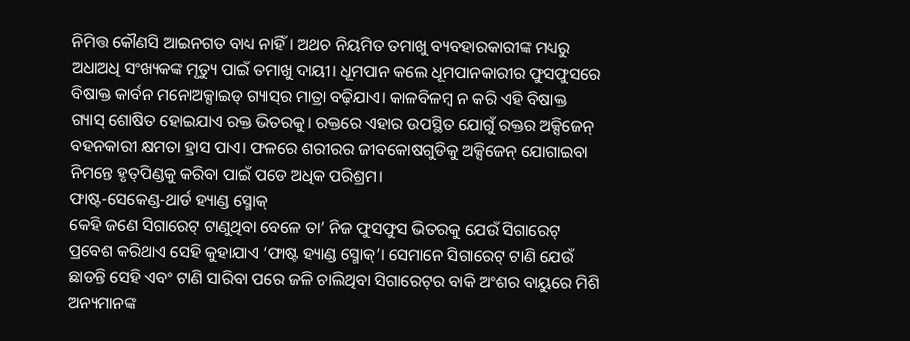ନିମିତ୍ତ କୌଣସି ଆଇନଗତ ବାଧ୍ୟ ନାହିଁ। ଅଥଚ ନିୟମିତ ତମାଖୁ ବ୍ୟବହାରକାରୀଙ୍କ ମଧ୍ୟରୁ ଅଧାଅଧି ସଂଖ୍ୟକଙ୍କ ମୃତ୍ୟୁ ପାଇଁ ତମାଖୁ ଦାୟୀ। ଧୂମପାନ କଲେ ଧୂମପାନକାରୀର ଫୁସଫୁସରେ ବିଷାକ୍ତ କାର୍ବନ ମନୋଅକ୍ସାଇଡ୍‌ ଗ୍ୟାସ୍‌ର ମାତ୍ରା ବଢ଼ିଯାଏ। କାଳବିଳମ୍ବ ନ କରି ଏହି ବିଷାକ୍ତ ଗ୍ୟାସ୍‌ ଶୋଷିତ ହୋଇଯାଏ ରକ୍ତ ଭିତରକୁ। ରକ୍ତରେ ଏହାର ଉପସ୍ଥିତ ଯୋଗୁଁ ରକ୍ତର ଅକ୍ସିଜେନ୍‌ ବହନକାରୀ କ୍ଷମତା ହ୍ରାସ ପାଏ। ଫଳରେ ଶରୀରର ଜୀବକୋଷଗୁଡିକୁ ଅକ୍ସିଜେନ୍‌ ଯୋଗାଇବା ନିମନ୍ତେ ହୃତ୍‌ପିଣ୍ଡକୁ କରିବା ପାଇଁ ପଡେ ଅଧିକ ପରିଶ୍ରମ।
ଫାଷ୍ଟ-ସେକେଣ୍ଡ-ଥାର୍ଡ ହ୍ୟାଣ୍ଡ ସ୍ମୋକ୍‌
କେହି ଜଣେ ସିଗାରେଟ୍‌ ଟାଣୁଥିବା ବେଳେ ତା’ ନିଜ ଫୁସଫୁସ ଭିତରକୁ ଯେଉଁ ସିଗାରେଟ୍‌ ପ୍ରବେଶ କରିଥାଏ ସେହି କୁହାଯାଏ ‘ଫାଷ୍ଟ ହ୍ୟାଣ୍ଡ ସ୍ମୋକ୍‌’। ସେମାନେ ସିଗାରେଟ୍‌ ଟାଣି ଯେଉଁ ଛାଡନ୍ତି ସେହି ଏବଂ ଟାଣି ସାରିବା ପରେ ଜଳି ଚାଲିଥିବା ସିଗାରେଟ୍‌ର ବାକି ଅଂଶର ବାୟୁରେ ମିଶି ଅନ୍ୟମାନଙ୍କ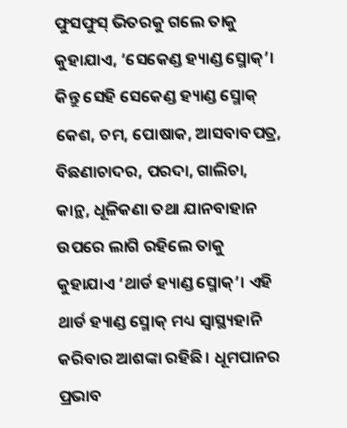ଫୁସଫୁସ୍‌ ଭିତରକୁ ଗଲେ ତାକୁ କୁହାଯାଏ, ‘ସେକେଣ୍ଡ ହ୍ୟାଣ୍ଡ ସ୍ମୋକ୍‌’। କିନ୍ତୁ ସେହି ସେକେଣ୍ଡ ହ୍ୟାଣ୍ଡ ସ୍ମୋକ୍‌ କେଶ, ଚମ, ପୋଷାକ, ଆସବାବପତ୍ର, ବିଛଣାଚାଦର, ପରଦା, ଗାଲିଚା, କାନ୍ଥ, ଧୂଳିକଣା ତଥା ଯାନବାହାନ ଉପରେ ଲାଗି ରହିଲେ ତାକୁ କୁହାଯାଏ ‘ଥାର୍ଡ ହ୍ୟାଣ୍ଡ ସ୍ମୋକ୍‌’। ଏହି ଥାର୍ଡ ହ୍ୟାଣ୍ଡ ସ୍ମୋକ୍‌ ମଧ୍ୟ ସ୍ବାସ୍ଥ୍ୟହାନି କରିବାର ଆଶଙ୍କା ରହିଛି। ଧୂମପାନର ପ୍ରଭାବ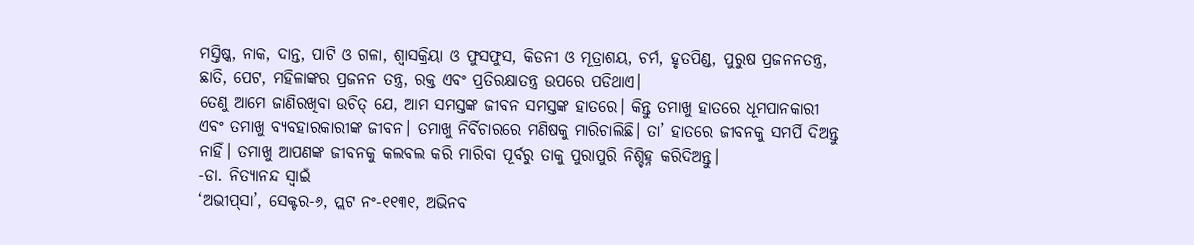ମସ୍ତିଷ୍କ, ନାକ, ଦାନ୍ତ, ପାଟି ଓ ଗଳା, ଶ୍ୱାସକ୍ରିୟା ଓ ଫୁସଫୁସ, କିଡନୀ ଓ ମୂତ୍ରାଶୟ, ଚର୍ମ, ହୃତପିଣ୍ଡ, ପୁରୁଷ ପ୍ରଜନନତନ୍ତ୍ର, ଛାତି, ପେଟ, ମହିଳାଙ୍କର ପ୍ରଜନନ ତନ୍ତ୍ର, ରକ୍ତ ଏବଂ ପ୍ରତିରକ୍ଷାତନ୍ତ୍ର ଉପରେ ପଡିଥାଏ।
ତେଣୁ ଆମେ ଜାଣିରଖିବା ଉଚିତ୍‌ ଯେ, ଆମ ସମସ୍ତଙ୍କ ଜୀବନ ସମସ୍ତଙ୍କ ହାତରେ। କିନ୍ତୁ ତମାଖୁ ହାତରେ ଧୂମପାନକାରୀ ଏବଂ ତମାଖୁ ବ୍ୟବହାରକାରୀଙ୍କ ଜୀବନ। ତମାଖୁ ନିର୍ବିଚାରରେ ମଣିଷକୁ ମାରିଚାଲିଛି। ତା’ ହାତରେ ଜୀବନକୁ ସମର୍ପି ଦିଅନ୍ତୁ ନାହିଁ। ତମାଖୁ ଆପଣଙ୍କ ଜୀବନକୁ କଲବଲ କରି ମାରିବା ପୂର୍ବରୁ ତାକୁ ପୁରାପୁରି ନିଶ୍ଚିହ୍ନ କରିଦିଅନ୍ତୁ।
-ଡା. ନିତ୍ୟାନନ୍ଦ ସ୍ବାଇଁ
‘ଅଭୀପ୍‌ସା’, ସେକ୍ଟର-୬, ପ୍ଲଟ ନଂ-୧୧୩୧, ଅଭିନବ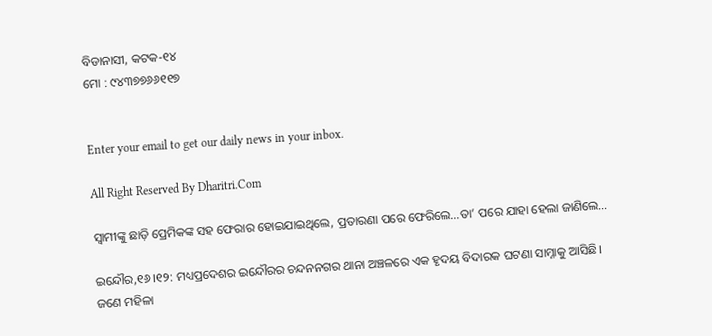ବିଡାନାସୀ, କଟକ-୧୪
ମୋ : ୯୪୩୭୭୬୬୧୧୭


Enter your email to get our daily news in your inbox.

All Right Reserved By Dharitri.Com

ସ୍ବାମୀଙ୍କୁ ଛାଡ଼ି ପ୍ରେମିକଙ୍କ ସହ ଫେରାର ହୋଇଯାଇଥିଲେ, ପ୍ରତାରଣା ପରେ ଫେରିଲେ…ତା’ ପରେ ଯାହା ହେଲା ଜାଣିଲେ…

ଇନ୍ଦୌର,୧୬।୧୨: ମଧ୍ୟପ୍ରଦେଶର ଇନ୍ଦୌରର ଚନ୍ଦନନଗର ଥାନା ଅଞ୍ଚଳରେ ଏକ ହୃଦୟ ବିଦାରକ ଘଟଣା ସାମ୍ନାକୁ ଆସିଛି। ଜଣେ ମହିଳା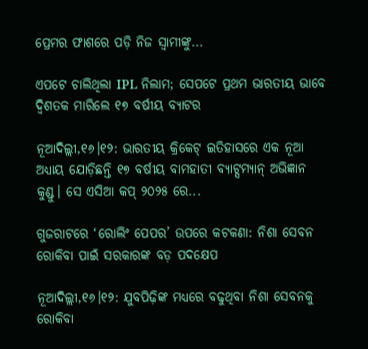ପ୍ରେମର ଫାଶରେ ପଡ଼ି ନିଜ ସ୍ବାମୀଙ୍କୁ...

ଏପଟେ ଚାଲିଥିଲା IPL ନିଲାମ; ସେପଟେ ପ୍ରଥମ ଭାରତୀୟ ଭାବେ ଦ୍ୱିଶତକ ମାରିଲେ ୧୭ ବର୍ଷୀୟ ବ୍ୟାଟର

ନୂଆଦିଲ୍ଲୀ,୧୬।୧୨: ଭାରତୀୟ କ୍ରିକେଟ୍ ଇତିହାସରେ ଏକ ନୂଆ ଅଧ୍ୟାୟ ଯୋଡ଼ିଛନ୍ତି ୧୭ ବର୍ଷୀୟ ବାମହାତୀ ବ୍ୟାଟ୍ସମ୍ୟାନ୍ ଅଭିଜ୍ଞାନ କୁଣ୍ଡୁ। ସେ ଏସିଆ କପ୍ ୨୦୨୫ ରେ...

ଗୁଜରାଟରେ ‘ରୋଲିଂ ପେପର’ ଉପରେ କଟକଣା: ନିଶା ସେବନ ରୋକିବା ପାଇଁ ସରକାରଙ୍କ ବଡ଼ ପଦକ୍ଷେପ

ନୂଆଦିଲ୍ଲୀ,୧୬।୧୨: ଯୁବପିଢ଼ିଙ୍କ ମଧ୍ୟରେ ବଢୁଥିବା ନିଶା ସେବନକୁ ରୋକିବା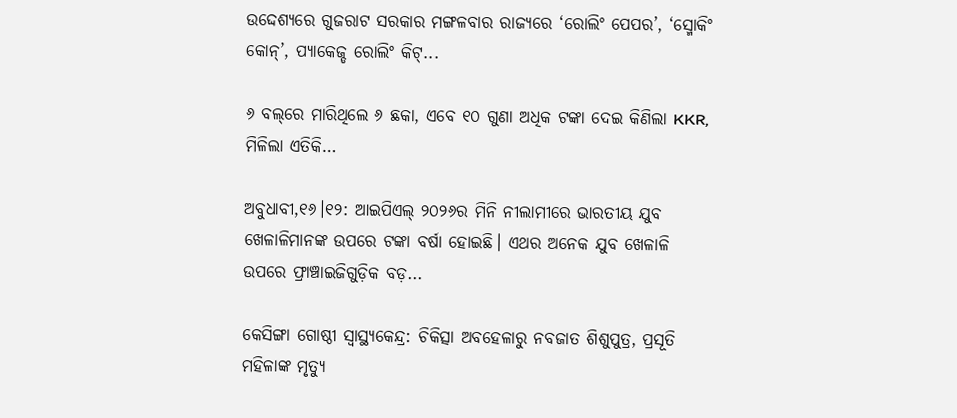ଉଦ୍ଦେଶ୍ୟରେ ଗୁଜରାଟ ସରକାର ମଙ୍ଗଳବାର ରାଜ୍ୟରେ ‘ରୋଲିଂ ପେପର’, ‘ସ୍ମୋକିଂ କୋନ୍’, ପ୍ୟାକେଜ୍ଡ ରୋଲିଂ କିଟ୍...

୬ ବଲ୍‌ରେ ମାରିଥିଲେ ୬ ଛକା, ଏବେ ୧୦ ଗୁଣା ଅଧିକ ଟଙ୍କା ଦେଇ କିଣିଲା KKR, ମିଳିଲା ଏତିକି…

ଅବୁଧାବୀ,୧୬।୧୨: ଆଇପିଏଲ୍‌ ୨୦୨୬ର ମିନି ନୀଲାମୀରେ ଭାରତୀୟ ଯୁବ ଖେଳାଳିମାନଙ୍କ ଉପରେ ଟଙ୍କା ବର୍ଷା ହୋଇଛି। ଏଥର ଅନେକ ଯୁବ ଖେଳାଳି ଉପରେ ଫ୍ରାଞ୍ଚାଇଜିଗୁଡ଼ିକ ବଡ଼...

କେସିଙ୍ଗା ଗୋଷ୍ଠୀ ସ୍ବାସ୍ଥ୍ୟକେନ୍ଦ୍ର: ଚିକିତ୍ସା ଅବହେଳାରୁ ନବଜାତ ଶିଶୁପୁତ୍ର, ପ୍ରସୂତି ମହିଳାଙ୍କ ମୃତ୍ୟୁ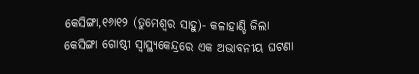କେସିଙ୍ଗା,୧୬ା୧୨ (ତୁମେଶ୍ୱର ସାହୁ)- କଳାହାଣ୍ଡି ଜିଲା କେସିଙ୍ଗା ଗୋଷ୍ଠୀ ସ୍ବାସ୍ଥ୍ୟକେନ୍ଦ୍ରରେ ଏକ ଅଭାବନୀୟ ଘଟଣା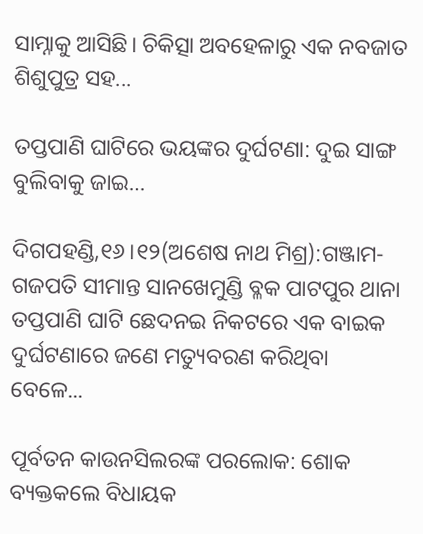ସାମ୍ନାକୁ ଆସିଛି। ଚିକିତ୍ସା ଅବହେଳାରୁ ଏକ ନବଜାତ ଶିଶୁପୁତ୍ର ସହ...

ତପ୍ତପାଣି ଘାଟିରେ ଭୟଙ୍କର ଦୁର୍ଘଟଣା: ଦୁଇ ସାଙ୍ଗ ବୁଲିବାକୁ ଜାଇ…

ଦିଗପହଣ୍ଡି,୧୬।୧୨(ଅଶେଷ ନାଥ ମିଶ୍ର):ଗଞ୍ଜାମ-ଗଜପତି ସୀମାନ୍ତ ସାନଖେମୁଣ୍ଡି ବ୍ଳକ ପାଟପୁର ଥାନା ତପ୍ତପାଣି ଘାଟି ଛେଦନଇ ନିକଟରେ ଏକ ବାଇକ ଦୁର୍ଘଟଣାରେ ଜଣେ ମତ୍ୟୁବରଣ କରିଥିବା ବେଳେ...

ପୂର୍ବତନ କାଉନସିଲରଙ୍କ ପରଲୋକ: ଶୋକ ବ୍ୟକ୍ତକଲେ ବିଧାୟକ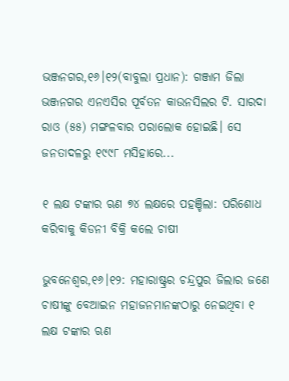ଭଞ୍ଜନଗର,୧୬।୧୨(ବାବୁଲା ପ୍ରଧାନ): ଗଞ୍ଜାମ ଜିଲା ଭଞ୍ଜନଗର ଏନଏସିର ପୂର୍ବତନ କାଉନସିଲର ଟି. ସାରଦା ରାଓ (୫୫) ମଙ୍ଗଳବାର ପରାଲୋକ ହୋଇଛି। ସେ ଜନତାଦଳରୁ ୧୯୯୮ ମସିହାରେ...

୧ ଲକ୍ଷ ଟଙ୍କାର ଋଣ ୭୪ ଲକ୍ଷରେ ପହଞ୍ଚିଲା: ପରିଶୋଧ କରିବାକୁ କିଡନୀ ବିକ୍ରି କଲେ ଚାଷୀ

ଭୁବନେଶ୍ୱର,୧୬।୧୨: ମହାରାଷ୍ଟ୍ରର ଚନ୍ଦ୍ରପୁର ଜିଲାର ଜଣେ ଚାଷୀଙ୍କୁ ବେଆଇନ ମହାଜନମାନଙ୍କଠାରୁ ନେଇଥିବା ୧ ଲକ୍ଷ ଟଙ୍କାର ଋଣ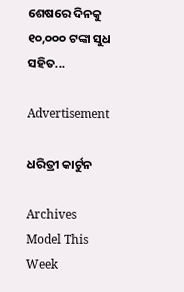ଶେଷରେ ଦିନକୁ ୧୦,୦୦୦ ଟଙ୍କା ସୁଧ ସହିତ...

Advertisement

ଧରିତ୍ରୀ କାର୍ଟୁନ

Archives
Model This Week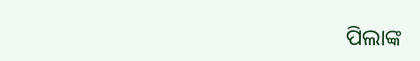ପିଲାଙ୍କ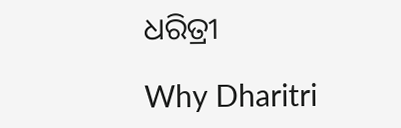ଧରିତ୍ରୀ

Why Dharitri